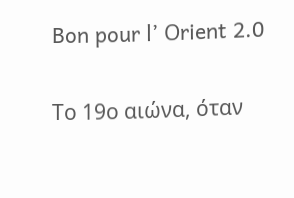Bon pour l’ Οrient 2.0

Το 19ο αιώνα, όταν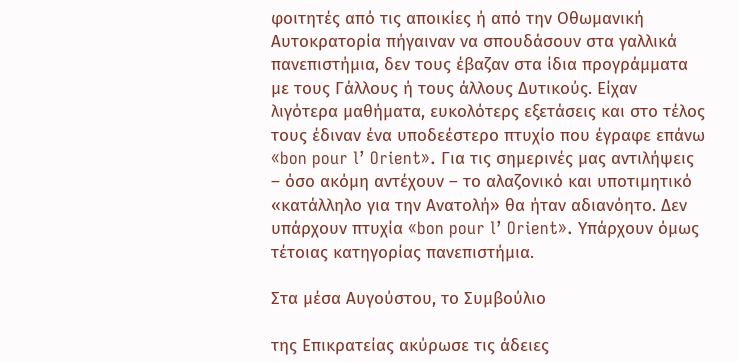φοιτητές από τις αποικίες ή από την Οθωμανική Αυτοκρατορία πήγαιναν να σπουδάσουν στα γαλλικά πανεπιστήμια, δεν τους έβαζαν στα ίδια προγράμματα με τους Γάλλους ή τους άλλους Δυτικούς. Είχαν λιγότερα μαθήματα, ευκολότερς εξετάσεις και στο τέλος τους έδιναν ένα υποδεέστερο πτυχίο που έγραφε επάνω «bon pour l’ Orient». Για τις σημερινές μας αντιλήψεις – όσο ακόμη αντέχουν – το αλαζονικό και υποτιμητικό «κατάλληλο για την Ανατολή» θα ήταν αδιανόητο. Δεν υπάρχουν πτυχία «bon pour l’ Orient». Υπάρχουν όμως τέτοιας κατηγορίας πανεπιστήμια.

Στα μέσα Αυγούστου, το Συμβούλιο

της Επικρατείας ακύρωσε τις άδειες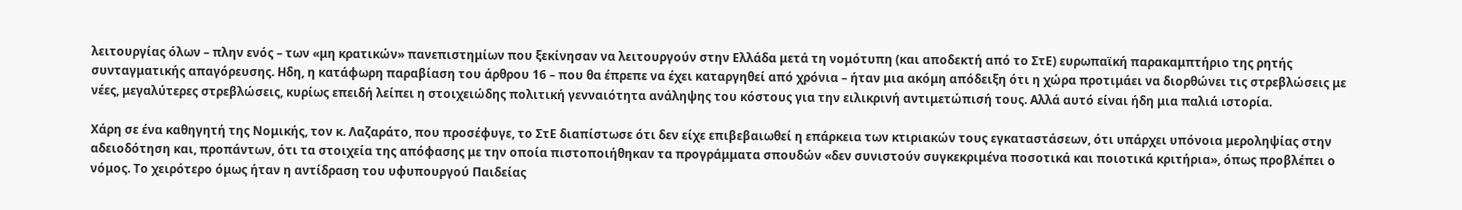λειτουργίας όλων – πλην ενός – των «μη κρατικών» πανεπιστημίων που ξεκίνησαν να λειτουργούν στην Ελλάδα μετά τη νομότυπη (και αποδεκτή από το ΣτΕ) ευρωπαϊκή παρακαμπτήριο της ρητής συνταγματικής απαγόρευσης. Ηδη, η κατάφωρη παραβίαση του άρθρου 16 – που θα έπρεπε να έχει καταργηθεί από χρόνια – ήταν μια ακόμη απόδειξη ότι η χώρα προτιμάει να διορθώνει τις στρεβλώσεις με νέες, μεγαλύτερες στρεβλώσεις, κυρίως επειδή λείπει η στοιχειώδης πολιτική γενναιότητα ανάληψης του κόστους για την ειλικρινή αντιμετώπισή τους. Αλλά αυτό είναι ήδη μια παλιά ιστορία.

Χάρη σε ένα καθηγητή της Νομικής, τον κ. Λαζαράτο, που προσέφυγε, το ΣτΕ διαπίστωσε ότι δεν είχε επιβεβαιωθεί η επάρκεια των κτιριακών τους εγκαταστάσεων, ότι υπάρχει υπόνοια μεροληψίας στην αδειοδότηση και, προπάντων, ότι τα στοιχεία της απόφασης με την οποία πιστοποιήθηκαν τα προγράμματα σπουδών «δεν συνιστούν συγκεκριμένα ποσοτικά και ποιοτικά κριτήρια», όπως προβλέπει ο νόμος. Το χειρότερο όμως ήταν η αντίδραση του υφυπουργού Παιδείας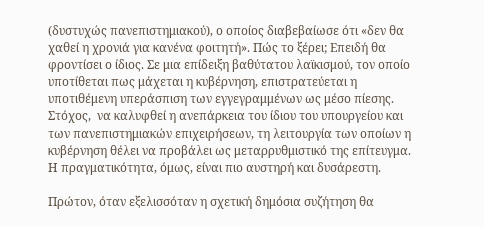(δυστυχώς πανεπιστημιακού), ο οποίος διαβεβαίωσε ότι «δεν θα χαθεί η χρονιά για κανένα φοιτητή». Πώς το ξέρει; Επειδή θα φροντίσει ο ίδιος. Σε μια επίδειξη βαθύτατου λαϊκισμού, τον οποίο υποτίθεται πως μάχεται η κυβέρνηση, επιστρατεύεται η υποτιθέμενη υπεράσπιση των εγγεγραμμένων ως μέσο πίεσης. Στόχος,  να καλυφθεί η ανεπάρκεια του ίδιου του υπουργείου και των πανεπιστημιακών επιχειρήσεων, τη λειτουργία των οποίων η κυβέρνηση θέλει να προβάλει ως μεταρρυθμιστικό της επίτευγμα. Η πραγματικότητα, όμως, είναι πιο αυστηρή και δυσάρεστη.

Πρώτον, όταν εξελισσόταν η σχετική δημόσια συζήτηση θα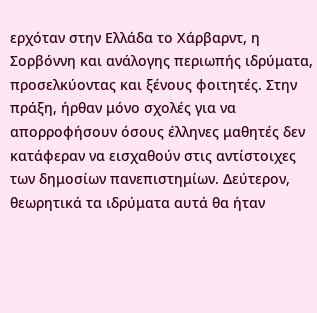ερχόταν στην Ελλάδα το Χάρβαρντ, η Σορβόννη και ανάλογης περιωπής ιδρύματα, προσελκύοντας και ξένους φοιτητές. Στην πράξη, ήρθαν μόνο σχολές για να απορροφήσουν όσους έλληνες μαθητές δεν κατάφεραν να εισχαθούν στις αντίστοιχες των δημοσίων πανεπιστημίων. Δεύτερον, θεωρητικά τα ιδρύματα αυτά θα ήταν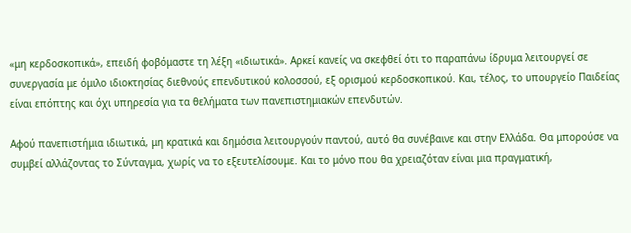«μη κερδοσκοπικά», επειδή φοβόμαστε τη λέξη «ιδιωτικά». Αρκεί κανείς να σκεφθεί ότι το παραπάνω ίδρυμα λειτουργεί σε συνεργασία με όμιλο ιδιοκτησίας διεθνούς επενδυτικού κολοσσού, εξ ορισμού κερδοσκοπικού. Και, τέλος, το υπουργείο Παιδείας είναι επόπτης και όχι υπηρεσία για τα θελήματα των πανεπιστημιακών επενδυτών.

Αφού πανεπιστήμια ιδιωτικά, μη κρατικά και δημόσια λειτουργούν παντού, αυτό θα συνέβαινε και στην Ελλάδα. Θα μπορούσε να συμβεί αλλάζοντας το Σύνταγμα, χωρίς να το εξευτελίσουμε. Και το μόνο που θα χρειαζόταν είναι μια πραγματική,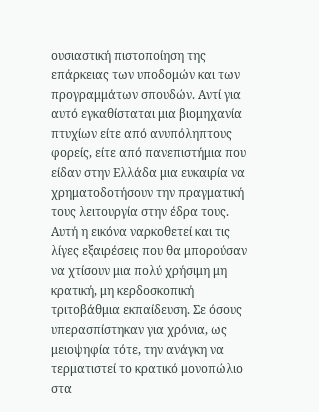ουσιαστική πιστοποίηση της επάρκειας των υποδομών και των προγραμμάτων σπουδών. Αντί για αυτό εγκαθίσταται μια βιομηχανία πτυχίων είτε από ανυπόληπτους φορείς, είτε από πανεπιστήμια που είδαν στην Ελλάδα μια ευκαιρία να χρηματοδοτήσουν την πραγματική τους λειτουργία στην έδρα τους. Αυτή η εικόνα ναρκοθετεί και τις λίγες εξαιρέσεις που θα μπορούσαν να χτίσουν μια πολύ χρήσιμη μη κρατική, μη κερδοσκοπική τριτοβάθμια εκπαίδευση. Σε όσους υπερασπίστηκαν για χρόνια, ως μειοψηφία τότε, την ανάγκη να τερματιστεί το κρατικό μονοπώλιο στα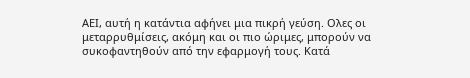ΑΕΙ, αυτή η κατάντια αφήνει μια πικρή γεύση. Ολες οι μεταρρυθμίσεις, ακόμη και οι πιο ώριμες, μπορούν να συκοφαντηθούν από την εφαρμογή τους. Κατά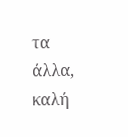τα άλλα, καλή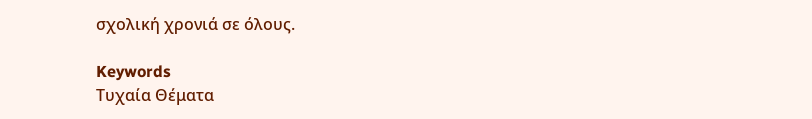σχολική χρονιά σε όλους.

Keywords
Τυχαία Θέματα